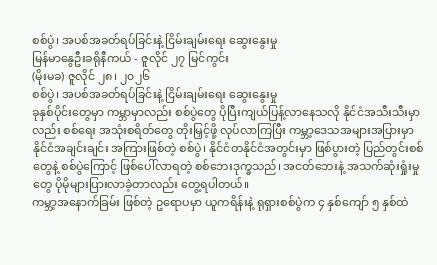စစ်ပွဲ၊ အပစ်အခတ်ရပ်ခြင်းနဲ့ ငြိမ်းချမ်းရေး ဆွေးနွေးမှု
မြန်မာနွေဦးခရိုနီကယ် - ဇူလိုင် ၂၇ မြင်ကွင်း
(မိုးမခ) ဇူလိုင် ၂၈၊ ၂၀၂၆
စစ်ပွဲ၊ အပစ်အခတ်ရပ်ခြင်းနဲ့ ငြိမ်းချမ်းရေး ဆွေးနွေးမှု
ခုနှစ်ပိုင်းတွေမှာ ကမ္ဘာမှာလည်း စစ်ပွဲတွေ ပိုပြီးကျယ်ပြန့်လာနေသလို နိုင်ငံအသီးသီးမှာလည်း စစ်ရေး အသုံးစရိတ်တွေ တိုးမြှင့်ဖို့ လုပ်လာကြပြီး ကမ္ဘာ့ဒေသအများအပြားမှာ နိုင်ငံအချင်းချင်း အကြားဖြစ်တဲ့ စစ်ပွဲ၊ နိုင်ငံတနိုင်ငံအတွင်းမှာ ဖြစ်ပွားတဲ့ ပြည်တွင်းစစ်တွေနဲ့ စစ်ပွဲကြောင့် ဖြစ်ပေါ်လာရတဲ့ စစ်ဘေးဒုက္ခသည်၊ အငတ်ဘေးနဲ့ အသက်ဆုံးရှုံးမှုတွေ ပိုမိုများပြားလာခဲ့တာလည်း တွေ့ရပါတယ်။
ကမ္ဘာ့အနောက်ခြမ်း ဖြစ်တဲ့ ဥရောပမှာ ယူကရိန်းနဲ့ ရုရှားစစ်ပွဲက ၄ နှစ်ကျော် ၅ နှစ်ထဲ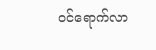ဝင်ရောက်လာ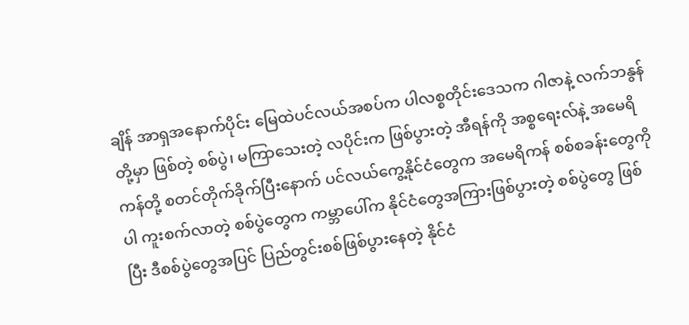ချိန် အာရှအနောက်ပိုင်း မြေထဲပင်လယ်အစပ်က ပါလစ္စတိုင်းဒေသက ဂါဇာနဲ့ လက်ဘနွန်တို့မှာ ဖြစ်တဲ့ စစ်ပွဲ၊ မကြာသေးတဲ့ လပိုင်းက ဖြစ်ပွားတဲ့ အီရန်ကို အစ္စရေးလ်နဲ့ အမေရိကန်တို့ စတင်တိုက်ခိုက်ပြီးနောက် ပင်လယ်ကွေ့နိုင်ငံတွေက အမေရိကန် စစ်စခန်းတွေကိုပါ ကူးစက်လာတဲ့ စစ်ပွဲတွေက ကမ္ဘာပေါ်က နိုင်ငံတွေအကြားဖြစ်ပွားတဲ့ စစ်ပွဲတွေ ဖြစ်ပြီး ဒီစစ်ပွဲတွေအပြင် ပြည်တွင်းစစ်ဖြစ်ပွားနေတဲ့ နိုင်ငံ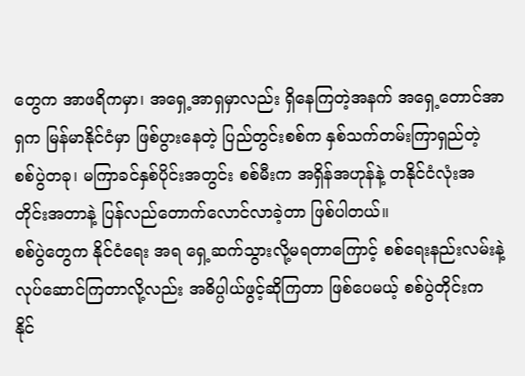တွေက အာဖရိကမှာ၊ အရှေ့အာရှမှာလည်း ရှိနေကြတဲ့အနက် အရှေ့တောင်အာရှက မြန်မာနိုင်ငံမှာ ဖြစ်ပွားနေတဲ့ ပြည်တွင်းစစ်က နှစ်သက်တမ်းကြာရှည်တဲ့ စစ်ပွဲတခု၊ မကြာခင်နှစ်ပိုင်းအတွင်း စစ်မီးက အရှိန်အဟုန်နဲ့ တနိုင်ငံလုံးအတိုင်းအတာနဲ့ ပြန်လည်တောက်လောင်လာခဲ့တာ ဖြစ်ပါတယ်။
စစ်ပွဲတွေက နိုင်ငံရေး အရ ရှေ့ဆက်သွားလို့မရတာကြောင့် စစ်ရေးနည်းလမ်းနဲ့ လုပ်ဆောင်ကြတာလို့လည်း အဓိပ္ပါယ်ဖွင့်ဆိုကြတာ ဖြစ်ပေမယ့် စစ်ပွဲတိုင်းက နိုင်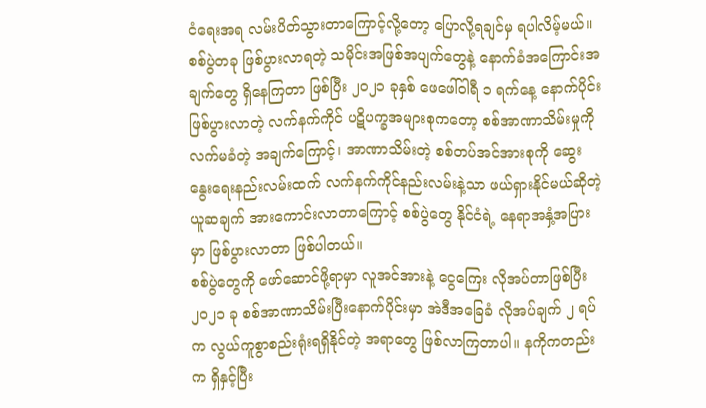ငံရေးအရ လမ်းပိတ်သွားတာကြောင့်လို့တော့ ပြောလို့ရချင်မှ ရပါလိမ့်မယ်။ စစ်ပွဲတခု ဖြစ်ပွားလာရတဲ့ သမိုင်းအဖြစ်အပျက်တွေနဲ့ နောက်ခံအကြောင်းအချက်တွေ ရှိနေကြတာ ဖြစ်ပြီး ၂၀၂၁ ခုနှစ် ဖေဖေါ်ဝါရီ ၁ ရက်နေ့ နောက်ပိုင်းဖြစ်ပွားလာတဲ့ လက်နက်ကိုင် ပဋိပက္ခအများစုကတော့ စစ်အာဏာသိမ်းမှုကို လက်မခံတဲ့ အချက်ကြောင့်၊ အာဏာသိမ်းတဲ့ စစ်တပ်အင်အားစုကို ဆွေးနွေးရေးနည်းလမ်းထက် လက်နက်ကိုင်နည်းလမ်းနဲ့သာ ဖယ်ရှားနိုင်မယ်ဆိုတဲ့ ယူဆချက် အားကောင်းလာတာကြောင့် စစ်ပွဲတွေ နိုင်ငံရဲ့ နေရာအနှံ့အပြားမှာ ဖြစ်ပွားလာတာ ဖြစ်ပါတယ်။
စစ်ပွဲတွေကို ဖော်ဆောင်ဖို့ရာမှာ လူအင်အားနဲ့ ငွေကြေး လိုအပ်တာဖြစ်ပြီး ၂၀၂၁ ခု စစ်အာဏာသိမ်းပြီးနောက်ပိုင်းမှာ အဲဒီအခြေခံ လိုအပ်ချက် ၂ ရပ်က လွယ်ကူစွာစည်းရုံးရရှိနိုင်တဲ့ အရာတွေ ဖြစ်လာကြတာပါ။ နကိုကတည်းက ရှိနှင့်ပြီး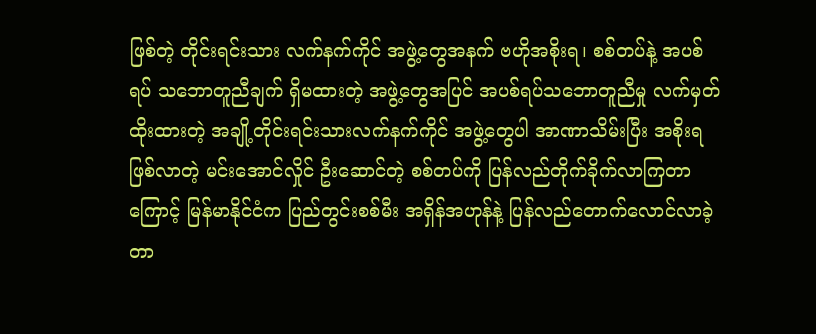ဖြစ်တဲ့ တိုင်းရင်းသား လက်နက်ကိုင် အဖွဲ့တွေအနက် ဗဟိုအစိုးရ၊ စစ်တပ်နဲ့ အပစ်ရပ် သဘောတူညီချက် ရှိမထားတဲ့ အဖွဲ့တွေအပြင် အပစ်ရပ်သဘောတူညီမှု လက်မှတ်ထိုးထားတဲ့ အချို့တိုင်းရင်းသားလက်နက်ကိုင် အဖွဲ့တွေပါ အာဏာသိမ်းပြီး အစိုးရဖြစ်လာတဲ့ မင်းအောင်လှိုင် ဦးဆောင်တဲ့ စစ်တပ်ကို ပြန်လည်တိုက်ခိုက်လာကြတာကြောင့် မြန်မာနိုင်ငံက ပြည်တွင်းစစ်မီး အရှိန်အဟုန်နဲ့ ပြန်လည်တောက်လောင်လာခဲ့တာ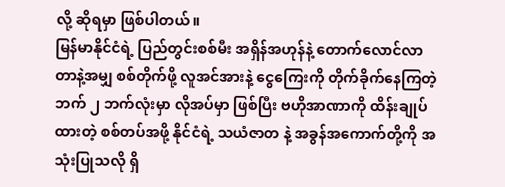လို့ ဆိုရမှာ ဖြစ်ပါတယ်။
မြန်မာနိုင်ငံရဲ့ ပြည်တွင်းစစ်မီး အရှိန်အဟုန်နဲ့ တောက်လောင်လာတာနဲ့အမျှ စစ်တိုက်ဖို့ လူအင်အားနဲ့ ငွေကြေးကို တိုက်ခိုက်နေကြတဲ့ ဘက် ၂ ဘက်လုံးမှာ လိုအပ်မှာ ဖြစ်ပြီး ဗဟိုအာဏာကို ထိန်းချုပ်ထားတဲ့ စစ်တပ်အဖို့ နိုင်ငံရဲ့ သယံဇာတ နဲ့ အခွန်အကောက်တို့ကို အသုံးပြုသလို ရှိ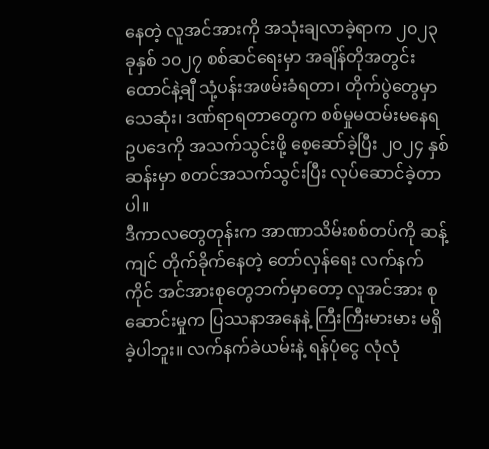နေတဲ့ လူအင်အားကို အသုံးချလာခဲ့ရာက ၂၀၂၃ ခုနှစ် ၁၀၂၇ စစ်ဆင်ရေးမှာ အချိန်တိုအတွင်း ထောင်နဲ့ချီ သုံ့ပန်းအဖမ်းခံရတာ၊ တိုက်ပွဲတွေမှာ သေဆုံး၊ ဒဏ်ရာရတာတွေက စစ်မှုမထမ်းမနေရ ဥပဒေကို အသက်သွင်းဖို့ စေ့ဆော်ခဲ့ပြီး ၂၀၂၄ နှစ်ဆန်းမှာ စတင်အသက်သွင်းပြီး လုပ်ဆောင်ခဲ့တာပါ။
ဒီကာလတွေတုန်းက အာဏာသိမ်းစစ်တပ်ကို ဆန့်ကျင် တိုက်ခိုက်နေတဲ့ တော်လှန်ရေး လက်နက်ကိုင် အင်အားစုတွေဘက်မှာတော့ လူအင်အား စုဆောင်းမှုက ပြဿနာအနေနဲ့ ကြီးကြီးမားမား မရှိခဲ့ပါဘူး။ လက်နက်ခဲယမ်းနဲ့ ရန်ပုံငွေ လုံလုံ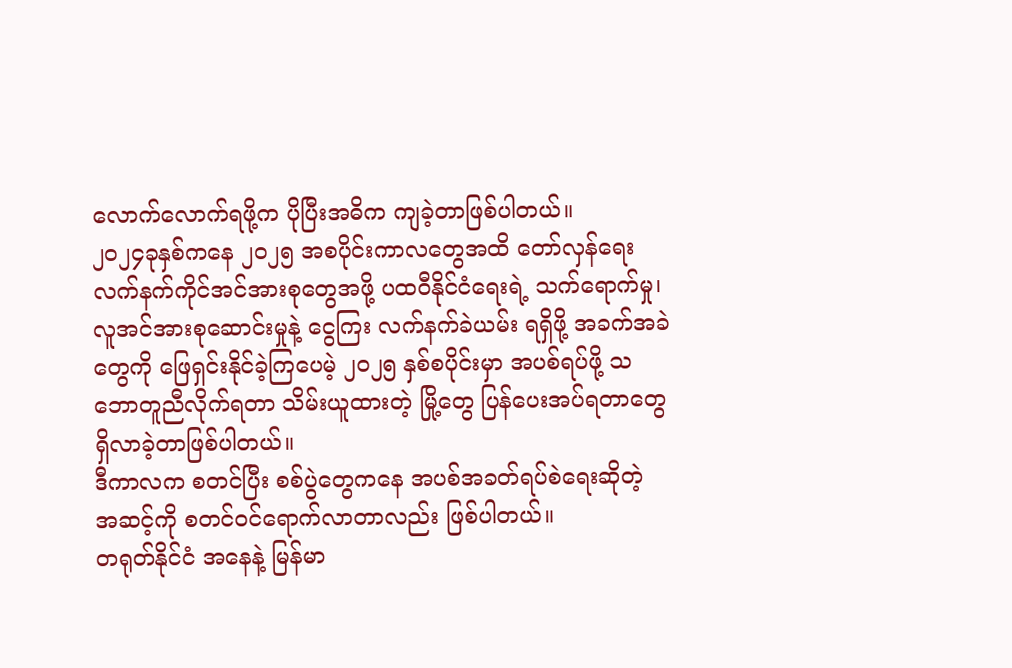လောက်လောက်ရဖို့က ပိုပြီးအဓိက ကျခဲ့တာဖြစ်ပါတယ်။
၂၀၂၄ခုနှစ်ကနေ ၂၀၂၅ အစပိုင်းကာလတွေအထိ တော်လှန်ရေးလက်နက်ကိုင်အင်အားစုတွေအဖို့ ပထဝီနိုင်ငံရေးရဲ့ သက်ရောက်မှု၊ လူအင်အားစုဆောင်းမှုနဲ့ ငွေကြး လက်နက်ခဲယမ်း ရရှိဖို့ အခက်အခဲတွေကို ဖြေရှင်းနိုင်ခဲ့ကြပေမဲ့ ၂၀၂၅ နှစ်စပိုင်းမှာ အပစ်ရပ်ဖို့ သဘောတူညီလိုက်ရတာ သိမ်းယူထားတဲ့ မြို့တွေ ပြန်ပေးအပ်ရတာတွေ ရှိလာခဲ့တာဖြစ်ပါတယ်။
ဒီကာလက စတင်ပြီး စစ်ပွဲတွေကနေ အပစ်အခတ်ရပ်စဲရေးဆိုတဲ့ အဆင့်ကို စတင်ဝင်ရောက်လာတာလည်း ဖြစ်ပါတယ်။
တရုတ်နိုင်ငံ အနေနဲ့ မြန်မာ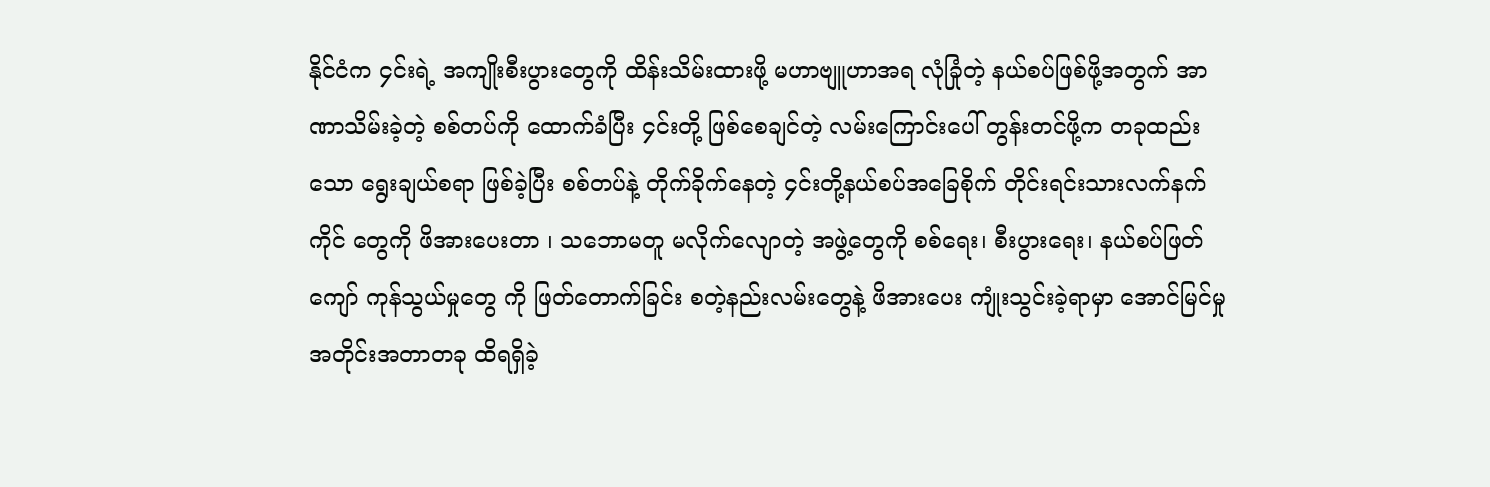နိုင်ငံက ၄င်းရဲ့ အကျိုးစီးပွားတွေကို ထိန်းသိမ်းထားဖို့ မဟာဗျူဟာအရ လုံခြုံတဲ့ နယ်စပ်ဖြစ်ဖို့အတွက် အာဏာသိမ်းခဲ့တဲ့ စစ်တပ်ကို ထောက်ခံပြီး ၄င်းတို့ ဖြစ်စေချင်တဲ့ လမ်းကြောင်းပေါ် တွန်းတင်ဖို့က တခုထည်းသော ရွေးချယ်စရာ ဖြစ်ခဲ့ပြီး စစ်တပ်နဲ့ တိုက်ခိုက်နေတဲ့ ၄င်းတို့နယ်စပ်အခြေစိုက် တိုင်းရင်းသားလက်နက်ကိုင် တွေကို ဖိအားပေးတာ ၊ သဘောမတူ မလိုက်လျောတဲ့ အဖွဲ့တွေကို စစ်ရေး၊ စီးပွားရေး၊ နယ်စပ်ဖြတ်ကျော် ကုန်သွယ်မှုတွေ ကို ဖြတ်တောက်ခြင်း စတဲ့နည်းလမ်းတွေနဲ့ ဖိအားပေး ကျုံးသွင်းခဲ့ရာမှာ အောင်မြင်မှု အတိုင်းအတာတခု ထိရရှိခဲ့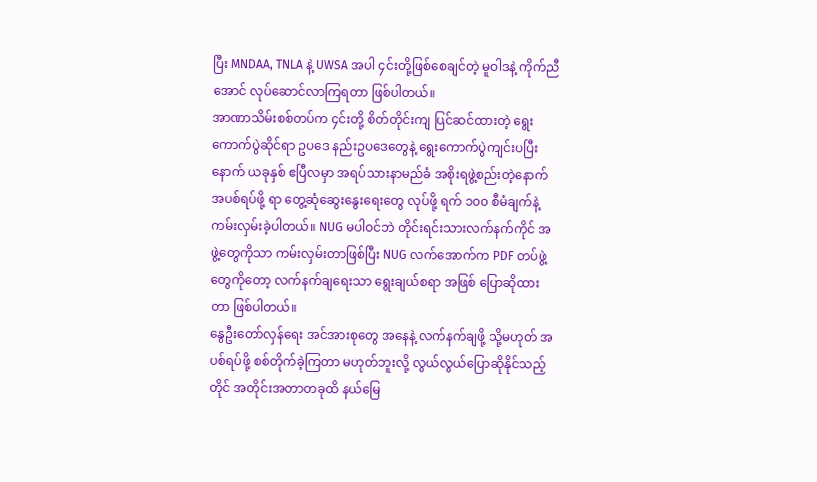ပြီး MNDAA, TNLA နဲ့ UWSA အပါ ၄င်းတို့ဖြစ်စေချင်တဲ့ မူဝါဒနဲ့ ကိုက်ညီအောင် လုပ်ဆောင်လာကြရတာ ဖြစ်ပါတယ်။
အာဏာသိမ်းစစ်တပ်က ၄င်းတို့ စိတ်တိုင်းကျ ပြင်ဆင်ထားတဲ့ ရွေးကောက်ပွဲဆိုင်ရာ ဥပဒေ နည်းဥပဒေတွေနဲ့ ရွေးကောက်ပွဲကျင်းပပြီးနောက် ယခုနှစ် ဧပြီလမှာ အရပ်သားနာမည်ခံ အစိုးရဖွဲ့စည်းတဲ့နောက် အပစ်ရပ်ဖို့ ရာ တွေ့ဆုံဆွေးနွေးရေးတွေ လုပ်ဖို့ ရက် ၁၀၀ စီမံချက်နဲ့ ကမ်းလှမ်းခဲ့ပါတယ်။ NUG မပါဝင်ဘဲ တိုင်းရင်းသားလက်နက်ကိုင် အဖွဲ့တွေကိုသာ ကမ်းလှမ်းတာဖြစ်ပြီး NUG လက်အောက်က PDF တပ်ဖွဲ့တွေကိုတော့ လက်နက်ချရေးသာ ရွေးချယ်စရာ အဖြစ် ပြောဆိုထားတာ ဖြစ်ပါတယ်။
နွေဦးတော်လှန်ရေး အင်အားစုတွေ အနေနဲ့ လက်နက်ချဖို့ သို့မဟုတ် အပစ်ရပ်ဖို့ စစ်တိုက်ခဲ့ကြတာ မဟုတ်ဘူးလို့ လွယ်လွယ်ပြောဆိုနိုင်သည့်တိုင် အတိုင်းအတာတခုထိ နယ်မြေ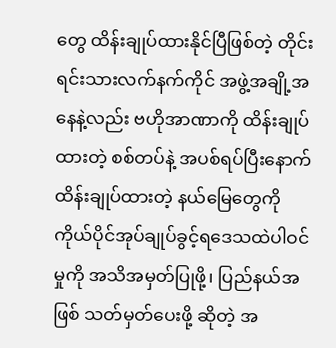တွေ ထိန်းချုပ်ထားနိုင်ပြီဖြစ်တဲ့ တိုင်းရင်းသားလက်နက်ကိုင် အဖွဲ့အချို့အနေနဲ့လည်း ဗဟိုအာဏာကို ထိန်းချုပ်ထားတဲ့ စစ်တပ်နဲ့ အပစ်ရပ်ပြီးနောက် ထိန်းချုပ်ထားတဲ့ နယ်မြေတွေကို ကိုယ်ပိုင်အုပ်ချုပ်ခွင့်ရဒေသထဲပါဝင်မှုကို အသိအမှတ်ပြုဖို့၊ ပြည်နယ်အဖြစ် သတ်မှတ်ပေးဖို့ ဆိုတဲ့ အ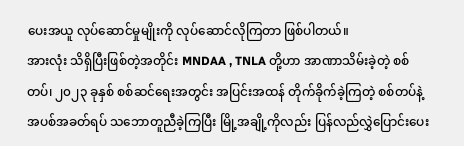ပေးအယူ လုပ်ဆောင်မှုမျိုးကို လုပ်ဆောင်လိုကြတာ ဖြစ်ပါတယ်။
အားလုံး သိရှိပြီးဖြစ်တဲ့အတိုင်း MNDAA , TNLA တို့ဟာ အာဏာသိမ်းခဲ့တဲ့ စစ်တပ်၊ ၂၀၂၃ ခုနှစ် စစ်ဆင်ရေးအတွင်း အပြင်းအထန် တိုက်ခိုက်ခဲ့ကြတဲ့ စစ်တပ်နဲ့ အပစ်အခတ်ရပ် သဘောတူညီခဲ့ကြပြီး မြို့အချို့ကိုလည်း ပြန်လည်လွှဲပြောင်းပေး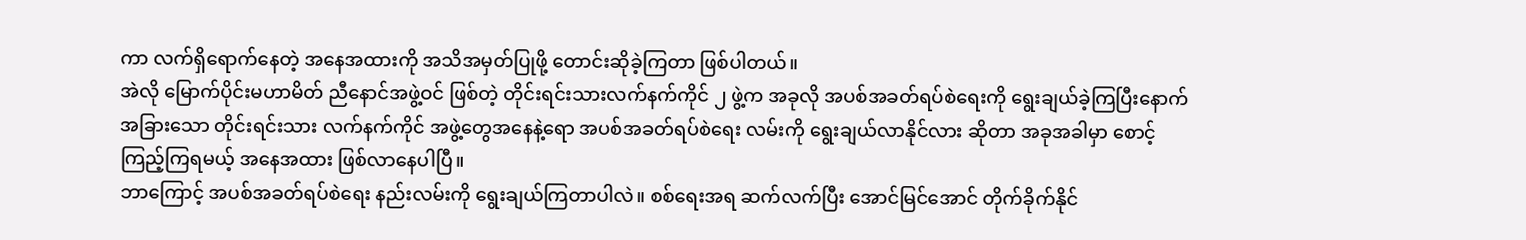ကာ လက်ရှိရောက်နေတဲ့ အနေအထားကို အသိအမှတ်ပြုဖို့ တောင်းဆိုခဲ့ကြတာ ဖြစ်ပါတယ်။
အဲလို မြောက်ပိုင်းမဟာမိတ် ညီနောင်အဖွဲ့ဝင် ဖြစ်တဲ့ တိုင်းရင်းသားလက်နက်ကိုင် ၂ ဖွဲ့က အခုလို အပစ်အခတ်ရပ်စဲရေးကို ရွေးချယ်ခဲ့ကြပြီးနောက် အခြားသော တိုင်းရင်းသား လက်နက်ကိုင် အဖွဲ့တွေအနေနဲ့ရော အပစ်အခတ်ရပ်စဲရေး လမ်းကို ရွေးချယ်လာနိုင်လား ဆိုတာ အခုအခါမှာ စောင့်ကြည့်ကြရမယ့် အနေအထား ဖြစ်လာနေပါပြီ။
ဘာကြောင့် အပစ်အခတ်ရပ်စဲရေး နည်းလမ်းကို ရွေးချယ်ကြတာပါလဲ။ စစ်ရေးအရ ဆက်လက်ပြီး အောင်မြင်အောင် တိုက်ခိုက်နိုင်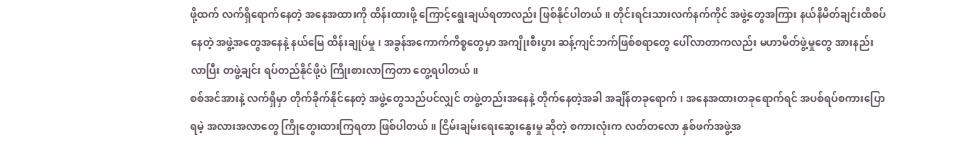ဖို့ထက် လက်ရှိရောက်နေတဲ့ အနေအထားကို ထိန်းထားဖို့ ကြောင့်ရွေးချယ်ရတာလည်း ဖြစ်နိုင်ပါတယ်။ တိုင်းရင်းသားလက်နက်ကိုင် အဖွဲ့တွေအကြား နယ်နိမိတ်ချင်းထိစပ်နေတဲ့ အဖွဲ့အတွေအနေနဲ့ နယ်မြေ ထိန်းချုပ်မှု၊ အခွန်အကောက်ကိစ္စတွေမှာ အကျိုးစီးပွား ဆန့်ကျင်ဘက်ဖြစ်စရာတွေ ပေါ်လာတာကလည်း မဟာမိတ်ဖွဲ့မှုတွေ အားနည်းလာပြီး တဖွဲ့ချင်း ရပ်တည်နိုင်ဖို့ပဲ ကြိုးစားလာကြတာ တွေ့ရပါတယ်။
စစ်အင်အားနဲ့ လက်ရှိမှာ တိုက်ခိုက်နိုင်နေတဲ့ အဖွဲ့တွေသည်ပင်လျှင် တဖွဲ့တည်းအနေနဲ့ တိုက်နေတဲ့အခါ အချိန်တခုရောက်၊ အနေအထားတခုရောက်ရင် အပစ်ရပ်စကားပြောရမဲ့ အလားအလာတွေ ကြိုတွေးထားကြရတာ ဖြစ်ပါတယ်။ ငြိမ်းချမ်းရေးဆွေးနွေးမှု ဆိုတဲ့ စကားလုံးက လတ်တလော နှစ်ဖက်အဖွဲ့အ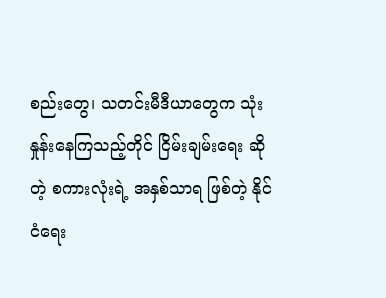စည်းတွေ၊ သတင်းမီဒီယာတွေက သုံးနှုန်းနေကြသည့်တိုင် ငြိမ်းချမ်းရေး ဆိုတဲ့ စကားလုံးရဲ့ အနှစ်သာရ ဖြစ်တဲ့ နိုင်ငံရေး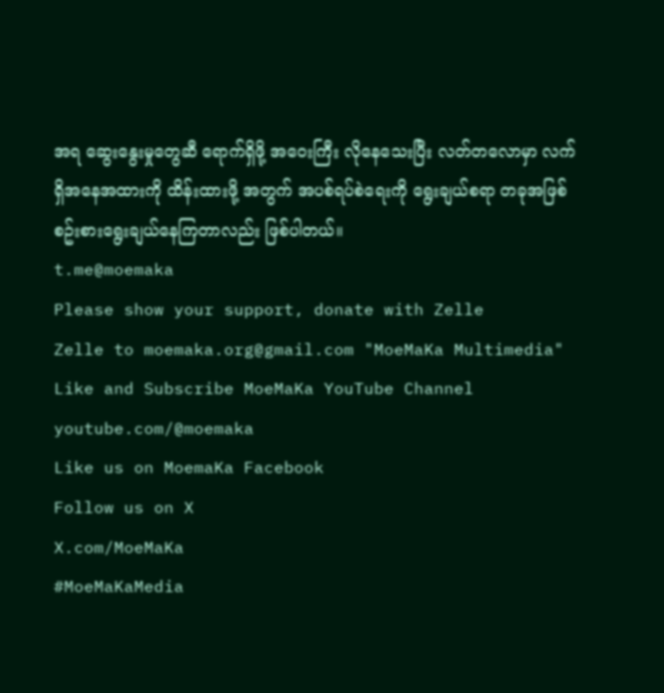အရ ဆွေးနွေးမှုတွေဆီ ရောက်ရှိဖို့ အဝေးကြီး လိုနေသေးပြီး လတ်တလောမှာ လက်ရှိအနေအထားကို ထိန်းထားဖို့ အတွက် အပစ်ရပ်စဲရေးကို ရွေးချယ်စရာ တခုအဖြစ် စဥ်းစားရွေးချယ်နေကြတာလည်း ဖြစ်ပါတယ်။
t.me@moemaka
Please show your support, donate with Zelle
Zelle to moemaka.org@gmail.com "MoeMaKa Multimedia"
Like and Subscribe MoeMaKa YouTube Channel
youtube.com/@moemaka
Like us on MoemaKa Facebook
Follow us on X
X.com/MoeMaKa
#MoeMaKaMedia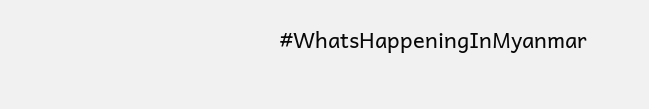#WhatsHappeningInMyanmar